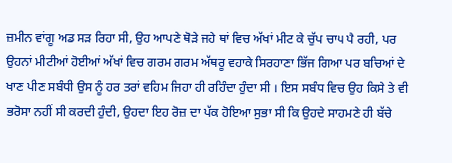ਜ਼ਮੀਨ ਵਾਂਗੂ ਅਡ ਸੜ ਰਿਹਾ ਸੀ, ਉਹ ਆਪਣੇ ਥੋੜੇ ਜਹੇ ਥਾਂ ਵਿਚ ਅੱਖਾਂ ਮੀਟ ਕੇ ਚੁੱਪ ਚਾ੫ ਪੈ ਰਹੀ, ਪਰ ਉਹਨਾਂ ਮੀਟੀਆਂ ਹੋਈਆਂ ਅੱਖਾਂ ਵਿਚ ਗਰਮ ਗਰਮ ਅੱਥਰੂ ਵਹਾਕੇ ਸਿਰਹਾਣਾ ਭਿੱਜ ਗਿਆ ਪਰ ਬਚਿਆਂ ਦੇ ਖਾਣ ਪੀਣ ਸਬੰਧੀ ਉਸ ਨੂੰ ਹਰ ਤਰਾਂ ਵਹਿਮ ਜਿਹਾ ਹੀ ਰਹਿੰਦਾ ਹੁੰਦਾ ਸੀ । ਇਸ ਸਬੰਧ ਵਿਚ ਉਹ ਕਿਸੇ ਤੇ ਵੀ ਭਰੋਸਾ ਨਹੀਂ ਸੀ ਕਰਦੀ ਹੁੰਦੀ, ਉਹਦਾ ਇਹ ਰੋਜ਼ ਦਾ ਪੱਕ ਹੋਇਆ ਸੁਭਾ ਸੀ ਕਿ ਉਹਦੇ ਸਾਹਮਣੇ ਹੀ ਬੱਚੇ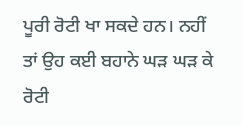ਪੂਰੀ ਰੋਟੀ ਖਾ ਸਕਦੇ ਹਨ। ਨਹੀਂ ਤਾਂ ਉਹ ਕਈ ਬਹਾਨੇ ਘੜ ਘੜ ਕੇ ਰੋਟੀ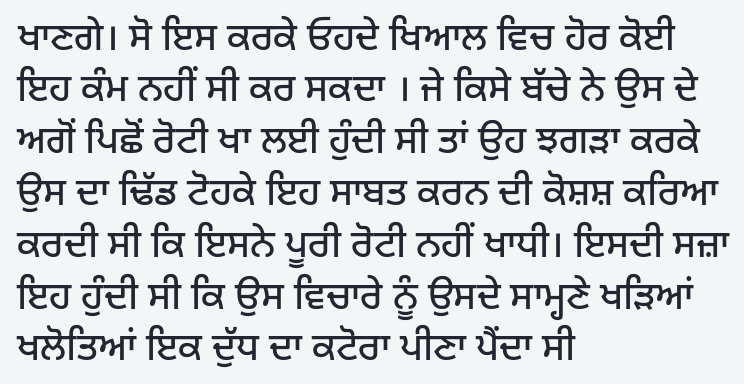ਖਾਣਗੇ। ਸੋ ਇਸ ਕਰਕੇ ਓਹਦੇ ਖਿਆਲ ਵਿਚ ਹੋਰ ਕੋਈ ਇਹ ਕੰਮ ਨਹੀਂ ਸੀ ਕਰ ਸਕਦਾ । ਜੇ ਕਿਸੇ ਬੱਚੇ ਨੇ ਉਸ ਦੇ ਅਗੋਂ ਪਿਛੋਂ ਰੋਟੀ ਖਾ ਲਈ ਹੁੰਦੀ ਸੀ ਤਾਂ ਉਹ ਝਗੜਾ ਕਰਕੇ ਉਸ ਦਾ ਢਿੱਡ ਟੋਹਕੇ ਇਹ ਸਾਬਤ ਕਰਨ ਦੀ ਕੋਸ਼ਸ਼ ਕਰਿਆ ਕਰਦੀ ਸੀ ਕਿ ਇਸਨੇ ਪੂਰੀ ਰੋਟੀ ਨਹੀਂ ਖਾਧੀ। ਇਸਦੀ ਸਜ਼ਾ ਇਹ ਹੁੰਦੀ ਸੀ ਕਿ ਉਸ ਵਿਚਾਰੇ ਨੂੰ ਉਸਦੇ ਸਾਮ੍ਹਣੇ ਖੜਿਆਂ ਖਲੋਤਿਆਂ ਇਕ ਦੁੱਧ ਦਾ ਕਟੋਰਾ ਪੀਣਾ ਪੈਂਦਾ ਸੀ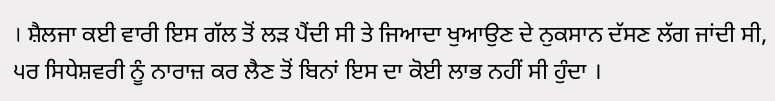। ਸ਼ੈਲਜਾ ਕਈ ਵਾਰੀ ਇਸ ਗੱਲ ਤੋਂ ਲੜ ਪੈਂਦੀ ਸੀ ਤੇ ਜਿਆਦਾ ਖੁਆਉਣ ਦੇ ਨੁਕਸਾਨ ਦੱਸਣ ਲੱਗ ਜਾਂਦੀ ਸੀ, ੫ਰ ਸਿਧੇਸ਼ਵਰੀ ਨੂੰ ਨਾਰਾਜ਼ ਕਰ ਲੈਣ ਤੋਂ ਬਿਨਾਂ ਇਸ ਦਾ ਕੋਈ ਲਾਭ ਨਹੀਂ ਸੀ ਹੁੰਦਾ ।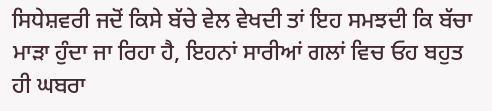ਸਿਧੇਸ਼ਵਰੀ ਜਦੋਂ ਕਿਸੇ ਬੱਚੇ ਵੇਲ ਵੇਖਦੀ ਤਾਂ ਇਹ ਸਮਝਦੀ ਕਿ ਬੱਚਾ ਮਾੜਾ ਹੁੰਦਾ ਜਾ ਰਿਹਾ ਹੈ, ਇਹਨਾਂ ਸਾਰੀਆਂ ਗਲਾਂ ਵਿਚ ਓਹ ਬਹੁਤ ਹੀ ਘਬਰਾ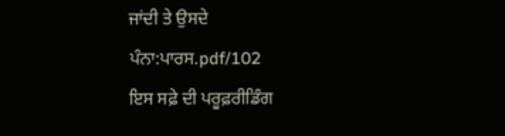ਜਾਂਦੀ ਤੇ ਉਸਦੇ
ਪੰਨਾ:ਪਾਰਸ.pdf/102
ਇਸ ਸਫ਼ੇ ਦੀ ਪਰੂਫ਼ਰੀਡਿੰਗ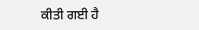ਕੀਤੀ ਗਈ ਹੈ